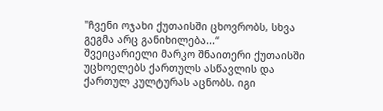"ჩვენი ოჯახი ქუთაისში ცხოვრობს, სხვა გეგმა არც განიხილება...“
შვეიცარიელი მარკო შნაითერი ქუთაისში უცხოელებს ქართულს ასწავლის და ქართულ კულტურას აცნობს. იგი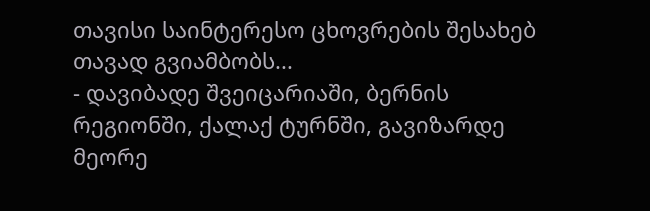თავისი საინტერესო ცხოვრების შესახებ თავად გვიამბობს...
- დავიბადე შვეიცარიაში, ბერნის რეგიონში, ქალაქ ტურნში, გავიზარდე მეორე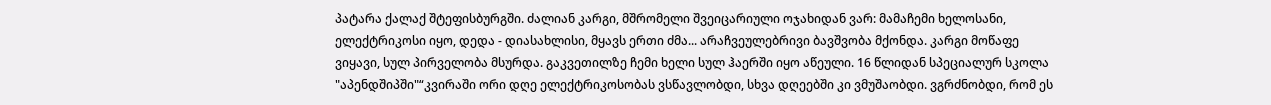პატარა ქალაქ შტეფისბურგში. ძალიან კარგი, მშრომელი შვეიცარიული ოჯახიდან ვარ: მამაჩემი ხელოსანი, ელექტრიკოსი იყო, დედა - დიასახლისი, მყავს ერთი ძმა... არაჩვეულებრივი ბავშვობა მქონდა. კარგი მოწაფე ვიყავი, სულ პირველობა მსურდა. გაკვეთილზე ჩემი ხელი სულ ჰაერში იყო აწეული. 16 წლიდან სპეციალურ სკოლა "აპენდშიპში"“კვირაში ორი დღე ელექტრიკოსობას ვსწავლობდი, სხვა დღეებში კი ვმუშაობდი. ვგრძნობდი, რომ ეს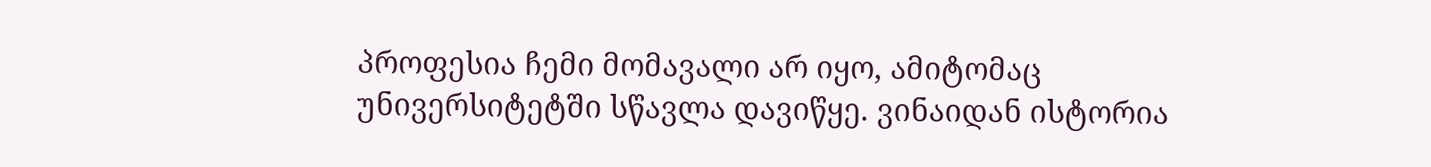პროფესია ჩემი მომავალი არ იყო, ამიტომაც უნივერსიტეტში სწავლა დავიწყე. ვინაიდან ისტორია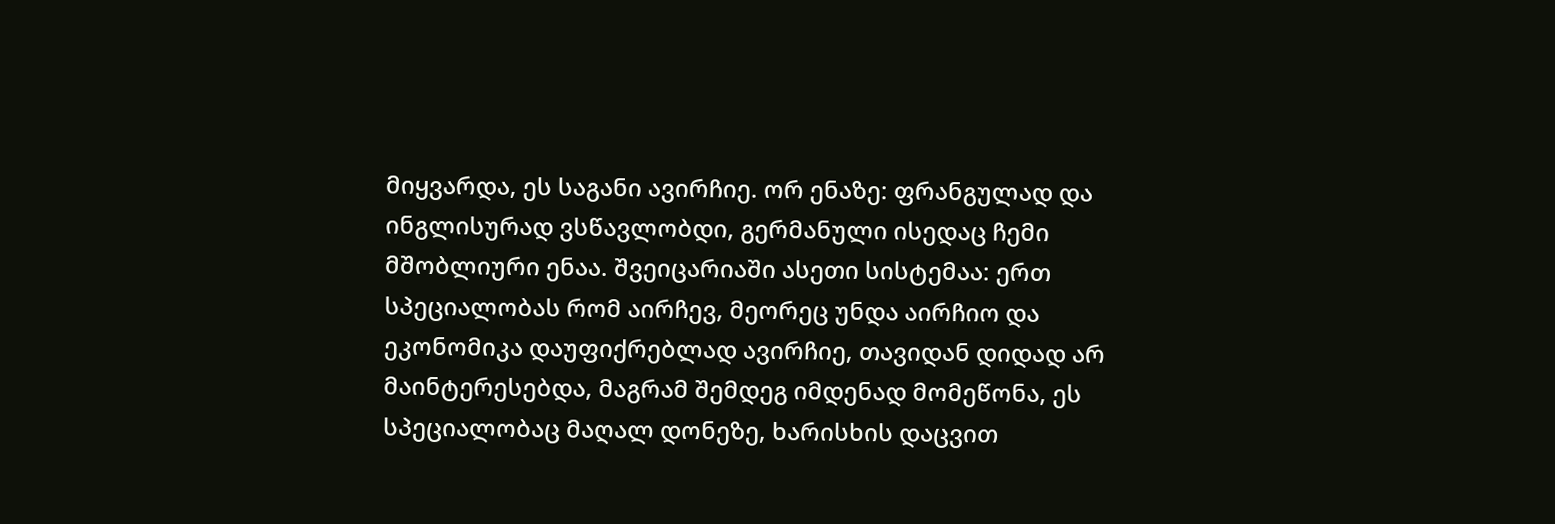მიყვარდა, ეს საგანი ავირჩიე. ორ ენაზე: ფრანგულად და ინგლისურად ვსწავლობდი, გერმანული ისედაც ჩემი მშობლიური ენაა. შვეიცარიაში ასეთი სისტემაა: ერთ სპეციალობას რომ აირჩევ, მეორეც უნდა აირჩიო და ეკონომიკა დაუფიქრებლად ავირჩიე, თავიდან დიდად არ მაინტერესებდა, მაგრამ შემდეგ იმდენად მომეწონა, ეს სპეციალობაც მაღალ დონეზე, ხარისხის დაცვით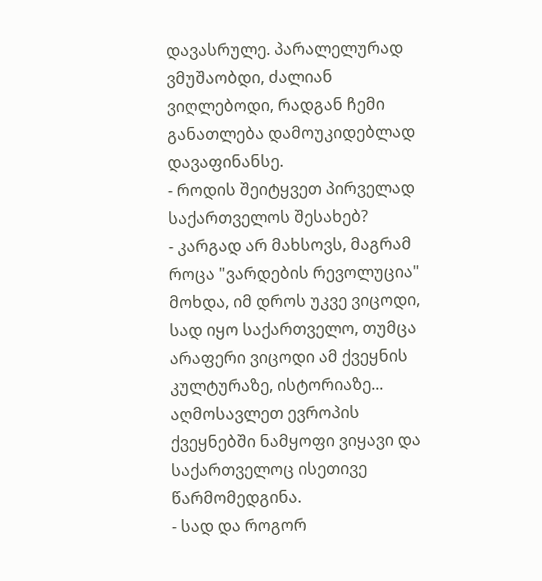დავასრულე. პარალელურად ვმუშაობდი, ძალიან ვიღლებოდი, რადგან ჩემი განათლება დამოუკიდებლად დავაფინანსე.
- როდის შეიტყვეთ პირველად საქართველოს შესახებ?
- კარგად არ მახსოვს, მაგრამ როცა "ვარდების რევოლუცია" მოხდა, იმ დროს უკვე ვიცოდი, სად იყო საქართველო, თუმცა არაფერი ვიცოდი ამ ქვეყნის კულტურაზე, ისტორიაზე... აღმოსავლეთ ევროპის ქვეყნებში ნამყოფი ვიყავი და საქართველოც ისეთივე წარმომედგინა.
- სად და როგორ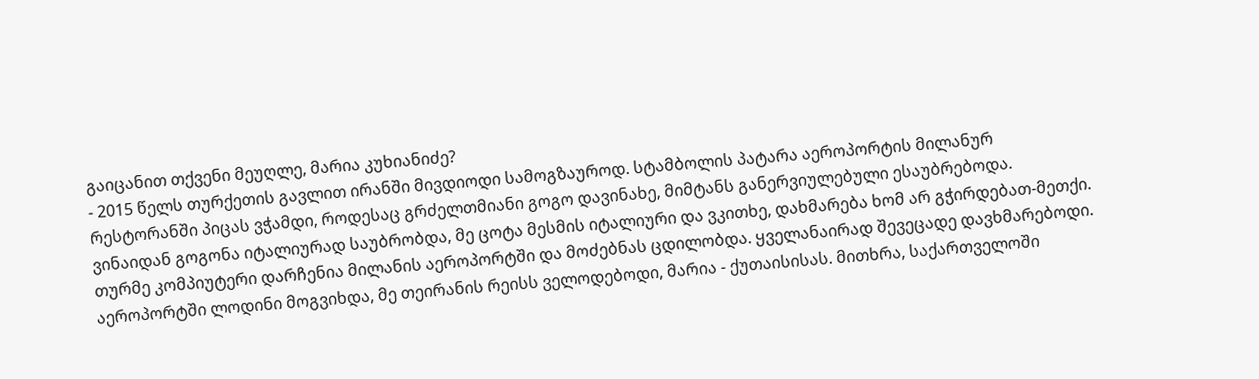გაიცანით თქვენი მეუღლე, მარია კუხიანიძე?
- 2015 წელს თურქეთის გავლით ირანში მივდიოდი სამოგზაუროდ. სტამბოლის პატარა აეროპორტის მილანურ რესტორანში პიცას ვჭამდი, როდესაც გრძელთმიანი გოგო დავინახე, მიმტანს განერვიულებული ესაუბრებოდა. ვინაიდან გოგონა იტალიურად საუბრობდა, მე ცოტა მესმის იტალიური და ვკითხე, დახმარება ხომ არ გჭირდებათ-მეთქი. თურმე კომპიუტერი დარჩენია მილანის აეროპორტში და მოძებნას ცდილობდა. ყველანაირად შევეცადე დავხმარებოდი. აეროპორტში ლოდინი მოგვიხდა, მე თეირანის რეისს ველოდებოდი, მარია - ქუთაისისას. მითხრა, საქართველოში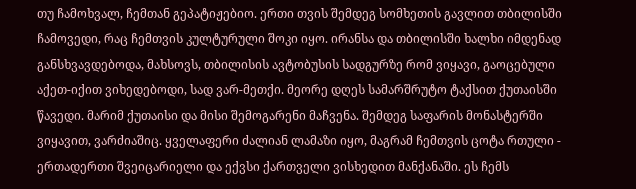თუ ჩამოხვალ, ჩემთან გეპატიჟებიო. ერთი თვის შემდეგ სომხეთის გავლით თბილისში ჩამოვედი, რაც ჩემთვის კულტურული შოკი იყო. ირანსა და თბილისში ხალხი იმდენად განსხვავდებოდა, მახსოვს, თბილისის ავტობუსის სადგურზე რომ ვიყავი, გაოცებული აქეთ-იქით ვიხედებოდი, სად ვარ-მეთქი. მეორე დღეს სამარშრუტო ტაქსით ქუთაისში წავედი. მარიმ ქუთაისი და მისი შემოგარენი მაჩვენა. შემდეგ საფარის მონასტერში ვიყავით, ვარძიაშიც. ყველაფერი ძალიან ლამაზი იყო, მაგრამ ჩემთვის ცოტა რთული - ერთადერთი შვეიცარიელი და ექვსი ქართველი ვისხედით მანქანაში. ეს ჩემს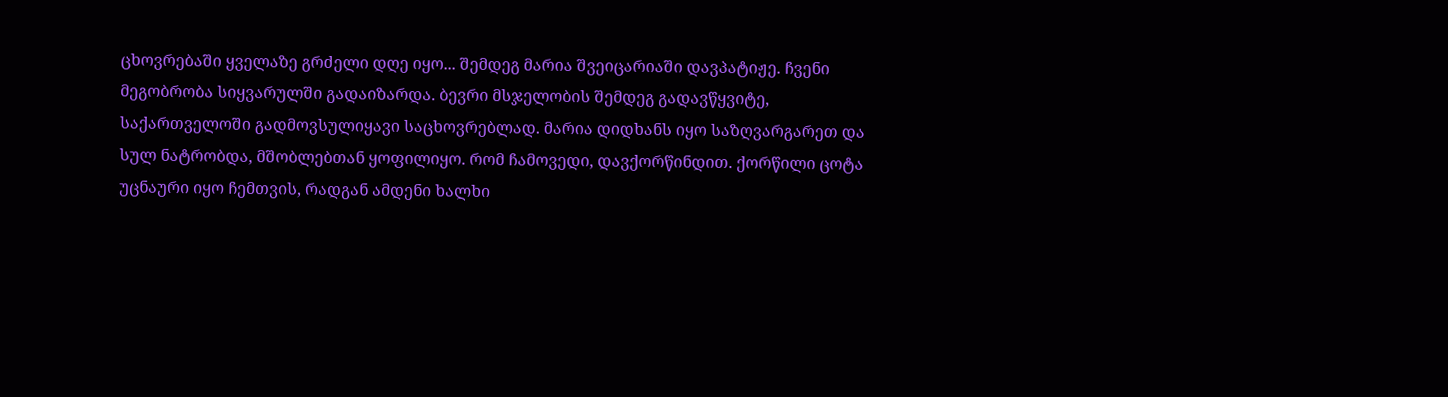ცხოვრებაში ყველაზე გრძელი დღე იყო... შემდეგ მარია შვეიცარიაში დავპატიჟე. ჩვენი მეგობრობა სიყვარულში გადაიზარდა. ბევრი მსჯელობის შემდეგ გადავწყვიტე, საქართველოში გადმოვსულიყავი საცხოვრებლად. მარია დიდხანს იყო საზღვარგარეთ და სულ ნატრობდა, მშობლებთან ყოფილიყო. რომ ჩამოვედი, დავქორწინდით. ქორწილი ცოტა უცნაური იყო ჩემთვის, რადგან ამდენი ხალხი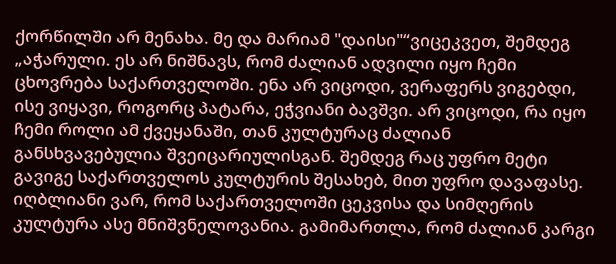ქორწილში არ მენახა. მე და მარიამ "დაისი"“ვიცეკვეთ, შემდეგ „აჭარული. ეს არ ნიშნავს, რომ ძალიან ადვილი იყო ჩემი ცხოვრება საქართველოში. ენა არ ვიცოდი, ვერაფერს ვიგებდი, ისე ვიყავი, როგორც პატარა, ეჭვიანი ბავშვი. არ ვიცოდი, რა იყო ჩემი როლი ამ ქვეყანაში, თან კულტურაც ძალიან განსხვავებულია შვეიცარიულისგან. შემდეგ რაც უფრო მეტი გავიგე საქართველოს კულტურის შესახებ, მით უფრო დავაფასე. იღბლიანი ვარ, რომ საქართველოში ცეკვისა და სიმღერის კულტურა ასე მნიშვნელოვანია. გამიმართლა, რომ ძალიან კარგი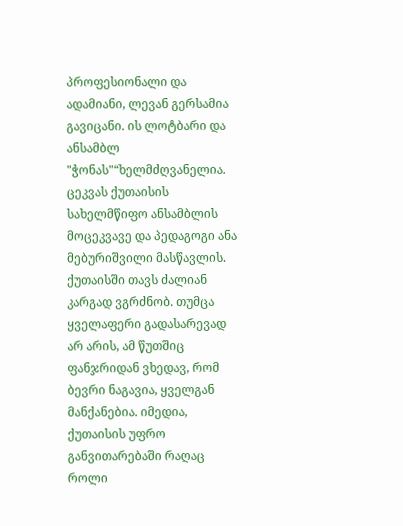პროფესიონალი და ადამიანი, ლევან გერსამია გავიცანი. ის ლოტბარი და ანსამბლ "ჭონას"“ხელმძღვანელია. ცეკვას ქუთაისის სახელმწიფო ანსამბლის მოცეკვავე და პედაგოგი ანა მებურიშვილი მასწავლის.
ქუთაისში თავს ძალიან კარგად ვგრძნობ. თუმცა ყველაფერი გადასარევად არ არის, ამ წუთშიც ფანჯრიდან ვხედავ, რომ ბევრი ნაგავია, ყველგან მანქანებია. იმედია, ქუთაისის უფრო განვითარებაში რაღაც როლი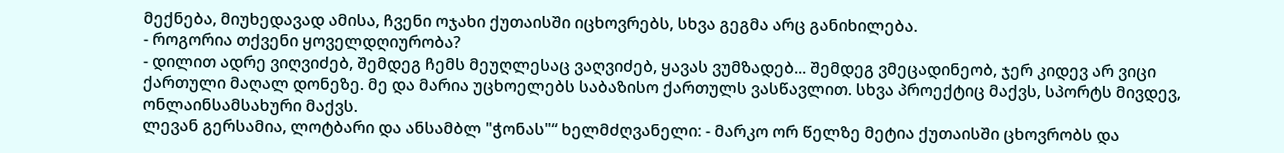მექნება, მიუხედავად ამისა, ჩვენი ოჯახი ქუთაისში იცხოვრებს, სხვა გეგმა არც განიხილება.
- როგორია თქვენი ყოველდღიურობა?
- დილით ადრე ვიღვიძებ, შემდეგ ჩემს მეუღლესაც ვაღვიძებ, ყავას ვუმზადებ... შემდეგ ვმეცადინეობ, ჯერ კიდევ არ ვიცი ქართული მაღალ დონეზე. მე და მარია უცხოელებს საბაზისო ქართულს ვასწავლით. სხვა პროექტიც მაქვს, სპორტს მივდევ, ონლაინსამსახური მაქვს.
ლევან გერსამია, ლოტბარი და ანსამბლ "ჭონას"“ ხელმძღვანელი: - მარკო ორ წელზე მეტია ქუთაისში ცხოვრობს და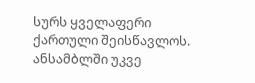სურს ყველაფერი ქართული შეისწავლოს. ანსამბლში უკვე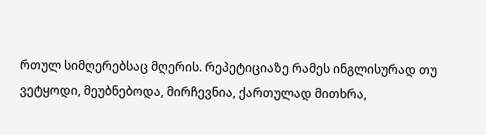რთულ სიმღერებსაც მღერის. რეპეტიციაზე რამეს ინგლისურად თუ ვეტყოდი, მეუბნებოდა, მირჩევნია, ქართულად მითხრა,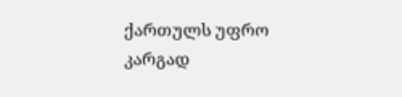ქართულს უფრო კარგად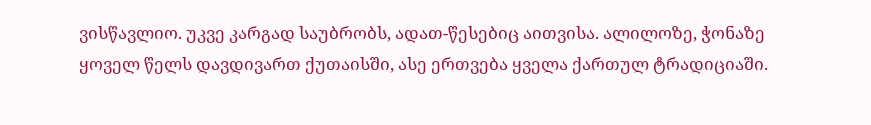ვისწავლიო. უკვე კარგად საუბრობს, ადათ-წესებიც აითვისა. ალილოზე, ჭონაზე ყოველ წელს დავდივართ ქუთაისში, ასე ერთვება ყველა ქართულ ტრადიციაში.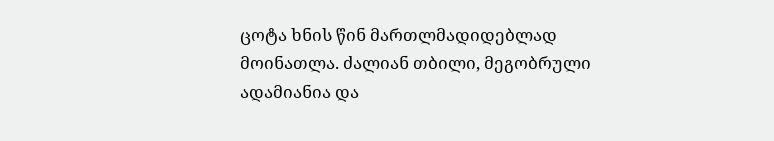ცოტა ხნის წინ მართლმადიდებლად მოინათლა. ძალიან თბილი, მეგობრული ადამიანია და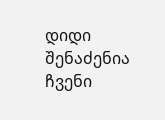დიდი შენაძენია ჩვენი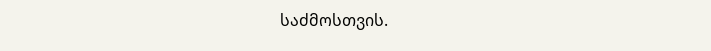საძმოსთვის.